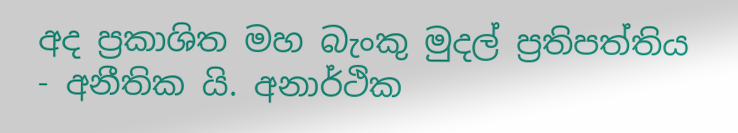අද ප්‍රකාශිත මහ බැංකු මුදල් ප්‍රතිපත්තිය - අනීතික යි. අනාර්ථික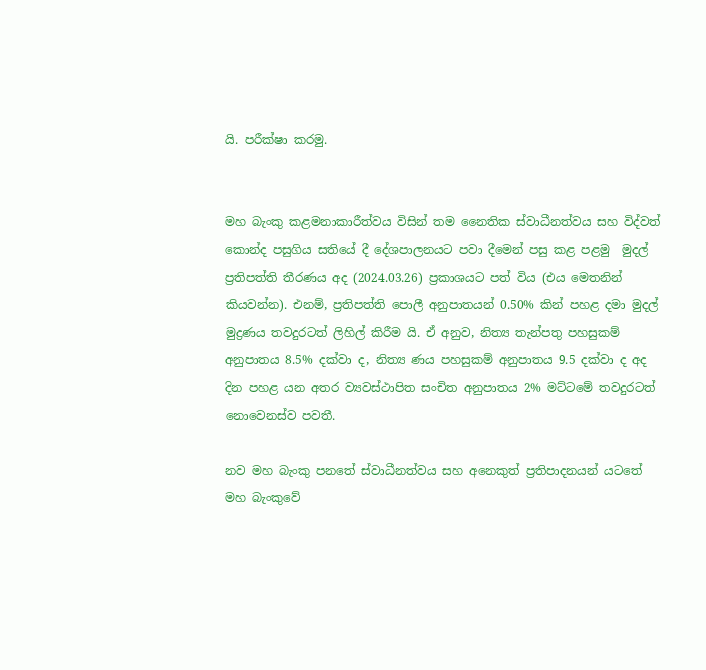යි. පරීක්ෂා කරමු.


මහ බැංකු කළමනාකාරීත්වය විසින් තම නෛතික ස්වාධීනත්වය සහ විද්වත් කොන්ද පසුගිය සතියේ දී දේශපාලනයට පවා දීමෙන් පසු කළ පළමු  මුදල් ප්‍රතිපත්ති තීරණය අද (2024.03.26) ප්‍රකාශයට පත් විය (එය මෙතනින් කියවන්න). එනම්, ප්‍රතිපත්ති පොලී අනුපාතයන් 0.50% කින් පහළ දමා මුදල් මුද්‍රණය තවදුරටත් ලිහිල් කිරීම යි. ඒ අනුව, නිත්‍ය තැන්පතු පහසුකම් අනුපාතය 8.5% දක්වා ද, නිත්‍ය ණය පහසුකම් අනුපාතය 9.5 දක්වා ද අද දින පහළ යන අතර ව්‍යවස්ථාපිත සංචිත අනුපාතය 2% මට්ටමේ තවදුරටත් නොවෙනස්ව පවතී.

නව මහ බැංකු පනතේ ස්වාධීනත්වය සහ අනෙකුත් ප්‍රතිපාදනයන් යටතේ මහ බැංකුවේ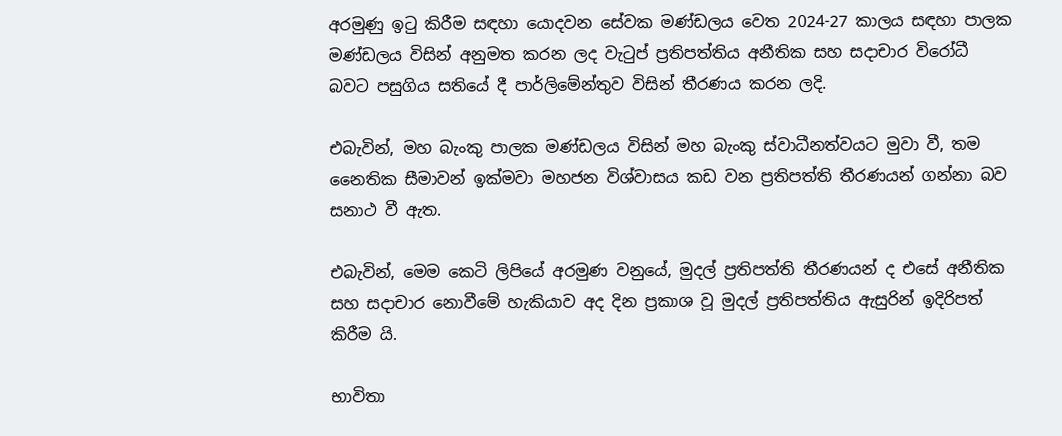අරමුණු ඉටු කිරීම සඳහා යොදවන සේවක මණ්ඩලය වෙත 2024-27 කාලය සඳහා පාලක මණ්ඩලය විසින් අනුමත කරන ලද වැටුප් ප්‍රතිපත්තිය අනීතික සහ සදාචාර විරෝධී බවට පසුගිය සතියේ දී පාර්ලිමේන්තුව විසින් තීරණය කරන ලදි.

එබැවින්, මහ බැංකු පාලක මණ්ඩලය විසින් මහ බැංකු ස්වාධීනත්වයට මුවා වී, තම නෛතික සීමාවන් ඉක්මවා මහජන විශ්වාසය කඩ වන ප්‍රතිපත්ති තීරණයන් ගන්නා බව සනාථ වී ඇත.

එබැවින්, මෙම කෙටි ලිපියේ අරමුණ වනුයේ, මුදල් ප්‍රතිපත්ති තීරණයන් ද එසේ අනීතික සහ සදාචාර නොවීමේ හැකියාව අද දින ප්‍රකාශ වූ මුදල් ප්‍රතිපත්තිය ඇසුරින් ඉදිරිපත් කිරීම යි.

භාවිතා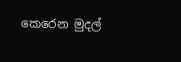කෙරෙන මුදල්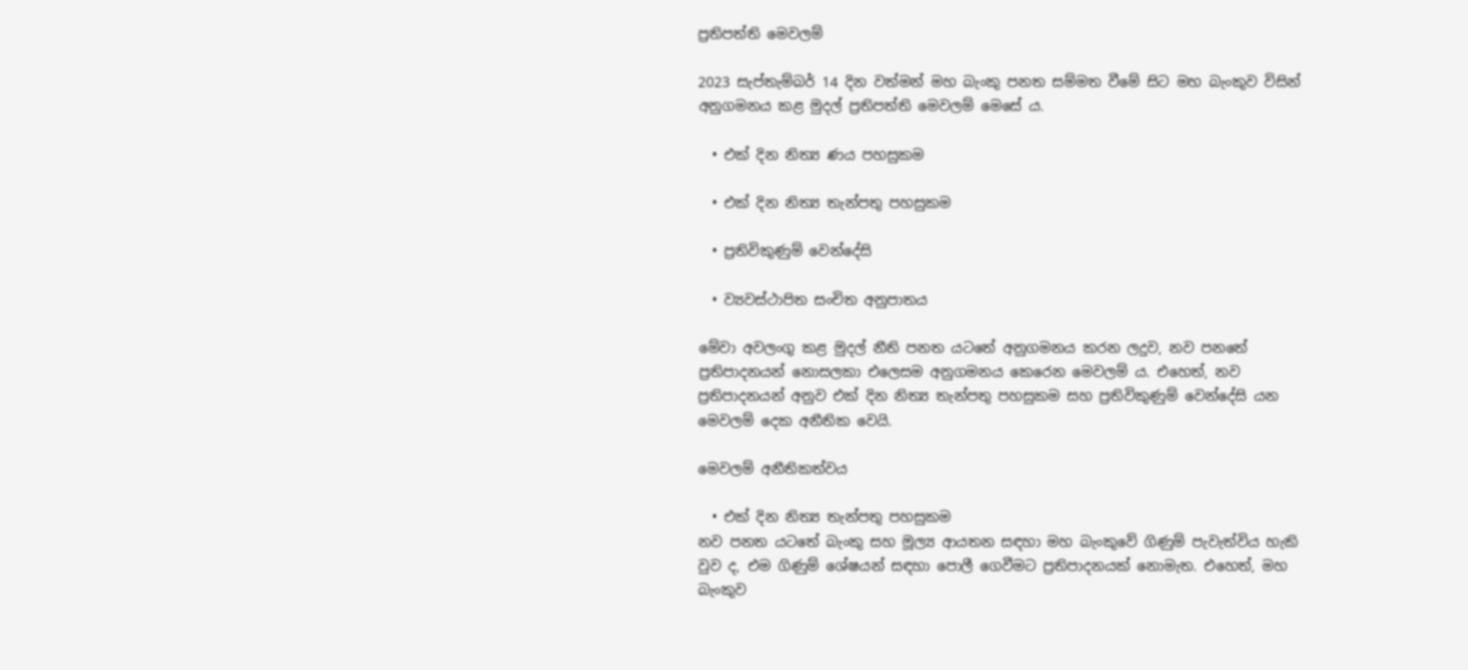ප්‍රතිපත්ති මෙවලම්

2023 සැප්තැම්බර් 14 දින වත්මන් මහ බැංකු පනත සම්මත වීමේ සිට මහ බැංකුව විසින් අනුගමනය කළ මුදල් ප්‍රතිපත්ති මෙවලම් මෙසේ ය.

  • එක් දින නිත්‍ය ණය පහසුකම

  • එක් දින නිත්‍ය තැන්පතු පහසුකම

  • ප්‍රතිවිකුණුම් වෙන්දේසි

  • ව්‍යවස්ථාපිත සංචිත අනුපාතය

මේවා අවලංගු කළ මුදල් නීති පනත යටතේ අනුගමනය කරන ලදුව, නව පනතේ ප්‍රතිපාදනයන් නොසලකා එලෙසම අනුගමනය කෙරෙන මෙවලම් ය. එහෙත්, නව ප්‍රතිපාදනයන් අනුව එක් දින නිත්‍ය තැන්පතු පහසුකම සහ ප්‍රතිවිකුණුම් වෙන්දේසි යන මෙවලම් දෙක අනීතික වෙයි.

මෙවලම් අනීතිකත්වය

  • එක් දින නිත්‍ය තැන්පතු පහසුකම
නව පනත යටතේ බැංකු සහ මූල්‍ය ආයතන සඳහා මහ බැංකුවේ ගිණුම් පැවැත්විය හැකි වුව ද, එම ගිණුම් ශේෂයන් සඳහා පොලී ගෙවීමට ප්‍රතිපාදනයක් නොමැත. එහෙත්, මහ බැංකුව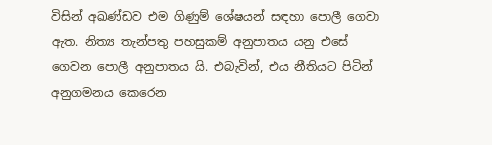විසින් අඛණ්ඩව එම ගිණුම් ශේෂයන් සඳහා පොලී ගෙවා ඇත. නිත්‍ය තැන්පතු පහසුකම් අනුපාතය යනු එසේ ගෙවන පොලී අනුපාතය යි. එබැවින්, එය නීතියට පිටින් අනුගමනය කෙරෙන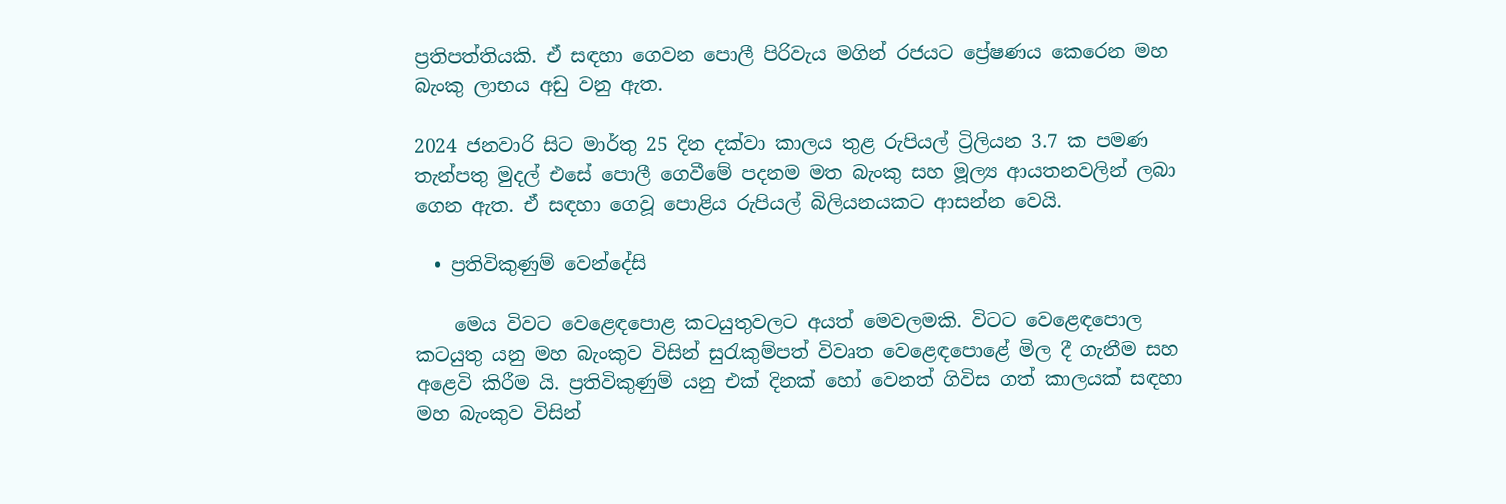ප්‍රතිපත්තියකි. ඒ සඳහා ගෙවන පොලී පිරිවැය මගින් රජයට ප්‍රේෂණය කෙරෙන මහ බැංකු ලාභය අඩු වනු ඇත.

2024 ජනවාරි සිට මාර්තු 25 දින දක්වා කාලය තුළ රුපියල් ට්‍රිලියන 3.7 ක පමණ තැන්පතු මුදල් එසේ පොලී ගෙවීමේ පදනම මත බැංකු සහ මූල්‍ය ආයතනවලින් ලබා ගෙන ඇත. ඒ සඳහා ගෙවූ පොළිය රුපියල් බිලියනයකට ආසන්න වෙයි.

  • ප්‍රතිවිකුණුම් වෙන්දේසි

    මෙය විවට වෙළෙඳපොළ කටයුතුවලට අයත් මෙවලමකි. විටට වෙළෙඳපොල  කටයුතු යනු මහ බැංකුව විසින් සුරැකුම්පත් විවෘත වෙළෙඳපොළේ මිල දී ගැනීම සහ අළෙවි කිරීම යි. ප්‍රතිවිකුණුම් යනු එක් දිනක් හෝ වෙනත් ගිවිස ගත් කාලයක් සඳහා මහ බැංකුව විසින්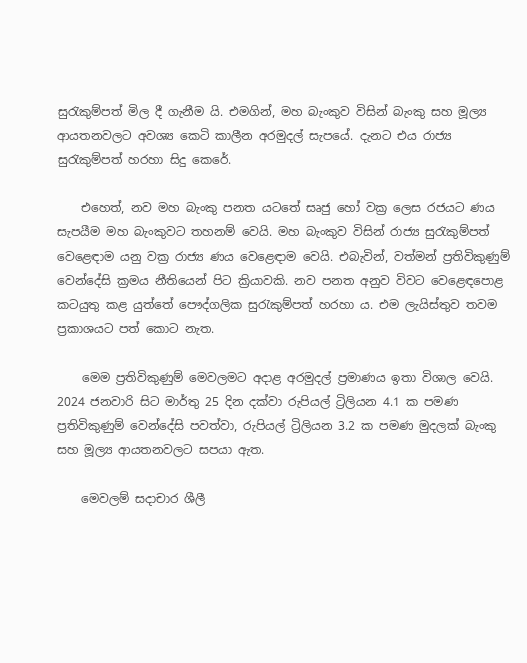සුරැකුම්පත් මිල දී ගැනීම යි. එමගින්, මහ බැංකුව විසින් බැංකු සහ මූල්‍ය ආයතනවලට අවශ්‍ය කෙටි කාලීන අරමුදල් සැපයේ. දැනට එය රාජ්‍ය සුරැකුම්පත් හරහා සිදු කෙරේ.

    එහෙත්, නව මහ බැංකු පනත යටතේ සෘජු හෝ වක්‍ර ලෙස රජයට ණය සැපයීම මහ බැංකුවට තහනම් වෙයි. මහ බැංකුව විසින් රාජ්‍ය සුරැකුම්පත් වෙළෙඳාම යනු වක්‍ර රාජ්‍ය ණය වෙළෙඳාම වෙයි. එබැවින්, වත්මන් ප්‍රතිවිකුණුම් වෙන්දේසි ක්‍රමය නීතියෙන් පිට ක්‍රියාවකි. නව පනත අනුව විවට වෙළෙඳපොළ කටයුතු කළ යුත්තේ පෞද්ගලික සුරැකුම්පත් හරහා ය. එම ලැයිස්තුව තවම ප්‍රකාශයට පත් කොට නැත.

    මෙම ප්‍රතිවිකුණුම් මෙවලමට අදාළ අරමුදල් ප්‍රමාණය ඉතා විශාල වෙයි. 2024 ජනවාරි සිට මාර්තු 25 දින දක්වා රුපියල් ට්‍රිලියන 4.1 ක පමණ ප්‍රතිවිකුණුම් වෙන්දේසි පවත්වා, රුපියල් ට්‍රිලියන 3.2 ක පමණ මුදලක් බැංකු සහ මූල්‍ය ආයතනවලට සපයා ඇත.

    මෙවලම් සදාචාර ශීලී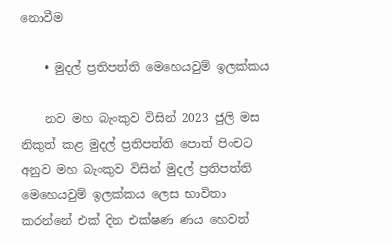නොවීම

    • මුදල් ප්‍රතිපත්ති මෙහෙයවුම් ඉලක්කය

    නව මහ බැංකුව විසින් 2023 ජුලි මස නිකුත් කළ මුදල් ප්‍රතිපත්ති පොත් පිංචට අනුව මහ බැංකුව විසින් මුදල් ප්‍රතිපත්ති මෙහෙයවුම් ඉලක්කය ලෙස භාවිතා කරන්නේ එක් දින එක්ෂණ ණය හෙවත්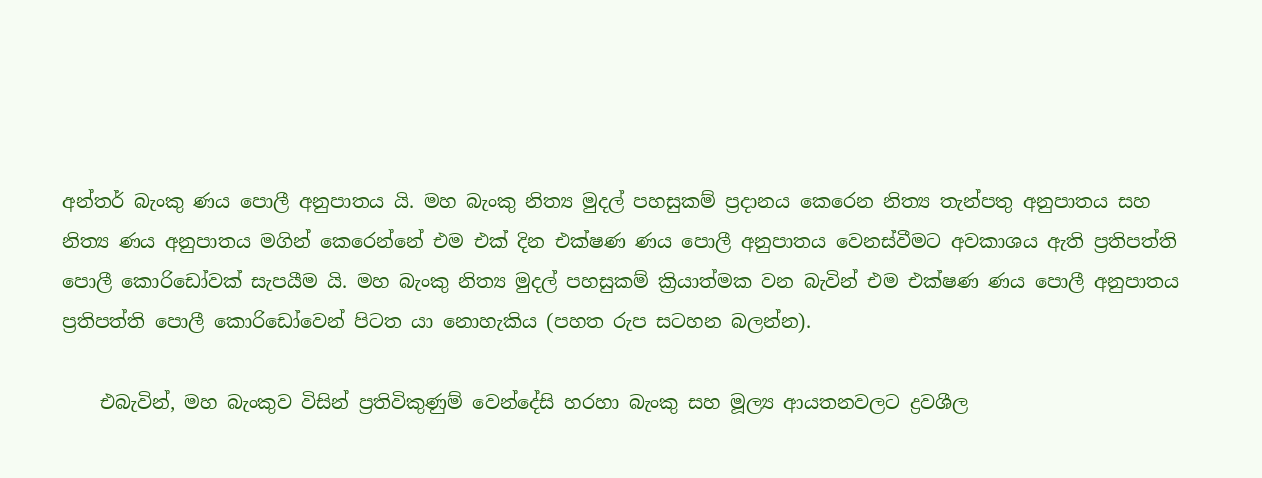අන්තර් බැංකු ණය පොලී අනුපාතය යි. මහ බැංකු නිත්‍ය මුදල් පහසුකම් ප්‍රදානය කෙරෙන නිත්‍ය තැන්පතු අනුපාතය සහ නිත්‍ය ණය අනුපාතය මගින් කෙරෙන්නේ එම එක් දින එක්ෂණ ණය පොලී අනුපාතය වෙනස්වීමට අවකාශය ඇති ප්‍රතිපත්ති පොලී කොරිඩෝවක් සැපයීම යි. මහ බැංකු නිත්‍ය මුදල් පහසුකම් ක්‍රියාත්මක වන බැවින් එම එක්ෂණ ණය පොලී අනුපාතය ප්‍රතිපත්ති පොලී කොරිඩෝවෙන් පිටත යා නොහැකිය (පහත රුප සටහන බලන්න).

    එබැවින්, මහ බැංකුව විසින් ප්‍රතිවිකුණුම් වෙන්දේසි හරහා බැංකු සහ මූල්‍ය ආයතනවලට ද්‍රවශීල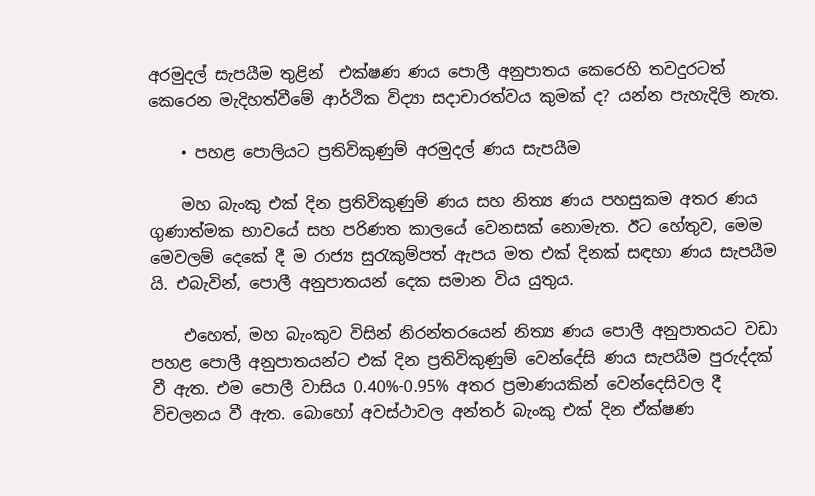අරමුදල් සැපයීම තුළින්  එක්ෂණ ණය පොලී අනුපාතය කෙරෙහි තවදුරටත් කෙරෙන මැදිහත්වීමේ ආර්ථික විද්‍යා සදාචාරත්වය කුමක් ද? යන්න පැහැදිලි නැත.

    • පහළ පොලියට ප්‍රතිවිකුණුම් අරමුදල් ණය සැපයීම

    මහ බැංකු එක් දින ප්‍රතිවිකුණුම් ණය සහ නිත්‍ය ණය පහසුකම අතර ණය ගුණාත්මක භාවයේ සහ පරිණත කාලයේ වෙනසක් නොමැත. ඊට හේතුව, මෙම මෙවලම් දෙකේ දී ම රාජ්‍ය සුරැකුම්පත් ඇපය මත එක් දිනක් සඳහා ණය සැපයීම යි. එබැවින්, පොලී අනුපාතයන් දෙක සමාන විය යුතුය.

    එහෙත්, මහ බැංකුව විසින් නිරන්තරයෙන් නිත්‍ය ණය පොලී අනුපාතයට වඩා පහළ පොලී අනුපාතයන්ට එක් දින ප්‍රතිවිකුණුම් වෙන්දේසි ණය සැපයීම පුරුද්දක් වී ඇත. එම පොලී වාසිය 0.40%-0.95% අතර ප්‍රමාණයකින් වෙන්දෙසිවල දී විචලනය වී ඇත. බොහෝ අවස්ථාවල අන්තර් බැංකු එක් දින ඒක්ෂණ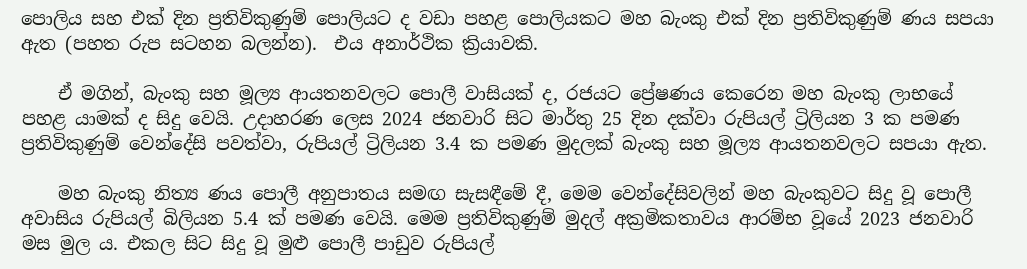පොලිය සහ එක් දින ප්‍රතිවිකුණුම් පොලියට ද වඩා පහළ පොලියකට මහ බැංකු එක් දින ප්‍රතිවිකුණුම් ණය සපයා ඇත (පහත රුප සටහන බලන්න).  එය අනාර්ථික ක්‍රියාවකි.

    ඒ මගින්, බැංකු සහ මූල්‍ය ආයතනවලට පොලී වාසියක් ද, රජයට ප්‍රේෂණය කෙරෙන මහ බැංකු ලාභයේ පහළ යාමක් ද සිදු වෙයි. උදාහරණ ලෙස 2024 ජනවාරි සිට මාර්තු 25 දින දක්වා රුපියල් ට්‍රිලියන 3 ක පමණ ප්‍රතිවිකුණුම් වෙන්දේසි පවත්වා, රුපියල් ට්‍රිලියන 3.4 ක පමණ මුදලක් බැංකු සහ මූල්‍ය ආයතනවලට සපයා ඇත.

    මහ බැංකු නිත්‍ය ණය පොලී අනුපාතය සමඟ සැසඳීමේ දී, මෙම වෙන්දේසිවලින් මහ බැංකුවට සිදු වූ පොලී අවාසිය රුපියල් බිලියන 5.4 ක් පමණ වෙයි. මෙම ප්‍රතිවිකුණුම් මුදල් අක්‍රමිකතාවය ආරම්භ වූයේ 2023 ජනවාරි මස මුල ය. එකල සිට සිදු වූ මුළු පොලී පාඩුව රුපියල්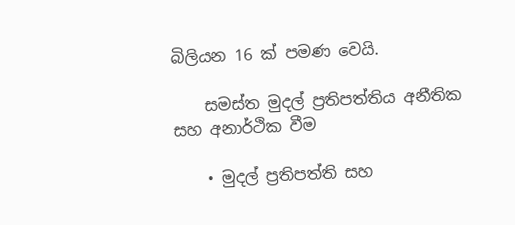බිලියන 16 ක් පමණ වෙයි.

    සමස්ත මුදල් ප්‍රතිපත්තිය අනීතික සහ අනාර්ථික වීම

    • මුදල් ප්‍රතිපත්ති සහ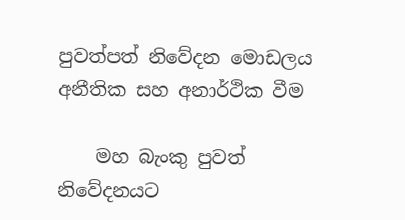පුවත්පත් නිවේදන මොඩලය අනීතික සහ අනාර්ථික වීම

    මහ බැංකු පුවත් නිවේදනයට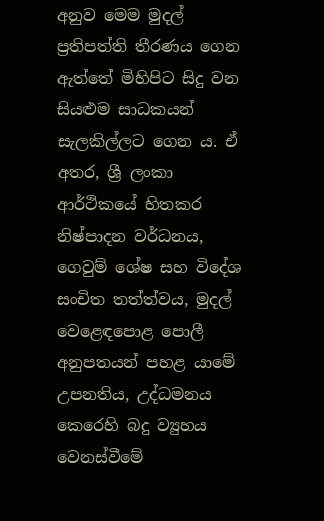අනුව මෙම මුදල් ප්‍රතිපත්ති තීරණය ගෙන ඇත්තේ මිහිපිට සිදු වන සියළුම සාධකයන් සැලකිල්ලට ගෙන ය. ඒ අතර, ශ්‍රී ලංකා ආර්ථිකයේ හිතකර නිෂ්පාදන වර්ධනය, ගෙවුම් ශේෂ සහ විදේශ සංචිත තත්ත්වය, මුදල් වෙළෙඳපොළ පොලී අනුපතයන් පහළ යාමේ උපනතිය, උද්ධමනය කෙරෙහි බදු ව්‍යුහය වෙනස්වීමේ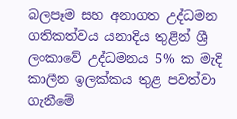බලපෑම සහ අනාගත උද්ධමන ගතිකත්වය යනාදිය තුළින් ශ්‍රී ලංකාවේ උද්ධමනය 5% ක මැදි කාලීන ඉලක්කය තුළ පවත්වා ගැනීමේ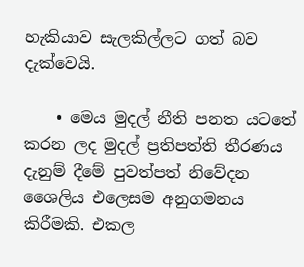හැකියාව සැලකිල්ලට ගත් බව දැක්වෙයි.

    • මෙය මුදල් නීති පනත යටතේ කරන ලද මුදල් ප්‍රතිපත්ති තීරණය දැනුම් දීමේ පුවත්පත් නිවේදන ශෛලිය එලෙසම අනුගමනය කිරීමකි. එකල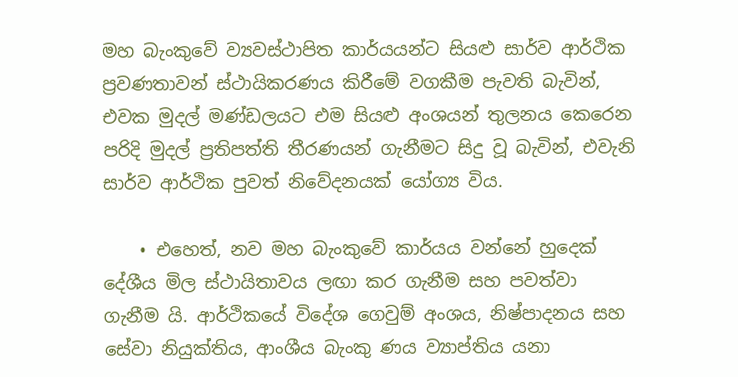මහ බැංකුවේ ව්‍යවස්ථාපිත කාර්යයන්ට සියළු සාර්ව ආර්ථික ප්‍රවණතාවන් ස්ථායිකරණය කිරීමේ වගකීම පැවති බැවින්, එවක මුදල් මණ්ඩලයට එම සියළු අංශයන් තුලනය කෙරෙන පරිදි මුදල් ප්‍රතිපත්ති තීරණයන් ගැනීමට සිදු වූ බැවින්, එවැනි සාර්ව ආර්ථික පුවත් නිවේදනයක් යෝග්‍ය විය.

    • එහෙත්, නව මහ බැංකුවේ කාර්යය වන්නේ හුදෙක් දේශීය මිල ස්ථායිතාවය ලඟා කර ගැනීම සහ පවත්වා ගැනීම යි. ආර්ථිකයේ විදේශ ගෙවුම් අංශය, නිෂ්පාදනය සහ සේවා නියුක්තිය, ආංශීය බැංකු ණය ව්‍යාප්තිය යනා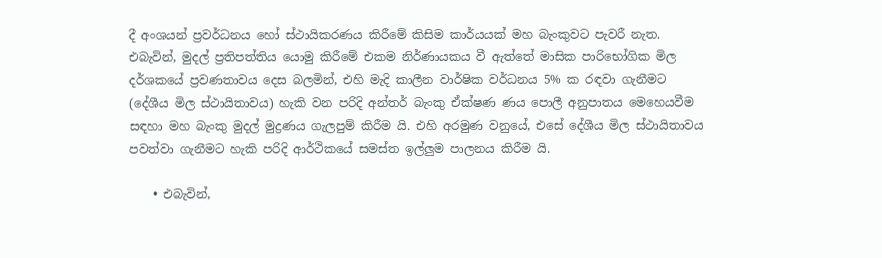දී අංශයන් ප්‍රවර්ධනය හෝ ස්ථායිකරණය කිරීමේ කිසිම කාර්යයක් මහ බැංකුවට පැවරී නැත. එබැවින්, මුදල් ප්‍රතිපත්තිය යොමු කිරීමේ එකම නිර්ණායකය වී ඇත්තේ මාසික පාරිභෝගික මිල දර්ශකයේ ප්‍රවණතාවය දෙස බලමින්, එහි මැදි කාලීන වාර්ෂික වර්ධනය 5% ක රඳවා ගැනීමට (දේශීය මිල ස්ථායිතාවය) හැකි වන පරිදි අන්තර් බැංකු ඒක්ෂණ ණය පොලී අනුපාතය මෙහෙයවීම සඳහා මහ බැංකු මුදල් මුද්‍රණය ගැලපුම් කිරීම යි. එහි අරමුණ වනුයේ, එසේ දේශීය මිල ස්ථායිතාවය පවත්වා ගැනීමට හැකි පරිදි ආර්ථිකයේ සමස්ත ඉල්ලුම පාලනය කිරීම යි.

    • එබැවින්,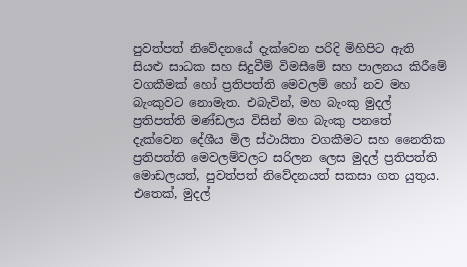පුවත්පත් නිවේදනයේ දැක්වෙන පරිදි මිහිපිට ඇති සියළු සාධක සහ සිදුවීම් විමසීමේ සහ පාලනය කිරීමේ වගකීමක් හෝ ප්‍රතිපත්ති මෙවලම් හෝ නව මහ බැංකුවට නොමැත. එබැවින්, මහ බැංකු මුදල් ප්‍රතිපත්ති මණ්ඩලය විසින් මහ බැංකු පනතේ දැක්වෙන දේශීය මිල ස්ථායිතා වගකීමට සහ නෛතික ප්‍රතිපත්ති මෙවලම්වලට සරිලන ලෙස මුදල් ප්‍රතිපත්ති මොඩලයත්, පුවත්පත් නිවේදනයත් සකසා ගත යුතුය. එතෙක්, මුදල්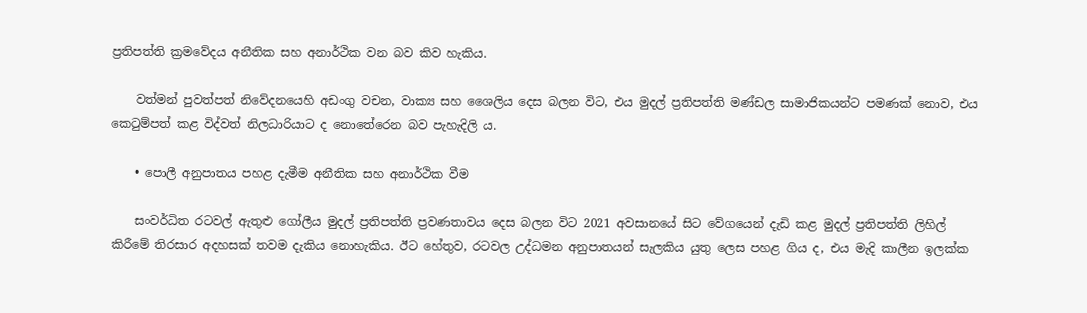ප්‍රතිපත්ති ක්‍රමවේදය අනීතික සහ අනාර්ථික වන බව කිව හැකිය.

    වත්මන් පුවත්පත් නිවේදනයෙහි අඩංගු වචන, වාක්‍ය සහ ශෛලිය දෙස බලන විට, එය මුදල් ප්‍රතිපත්ති මණ්ඩල සාමාජිකයන්ට පමණක් නොව, එය කෙටුම්පත් කළ විද්වත් නිලධාරියාට ද නොතේරෙන බව පැහැදිලි ය.

    • පොලී අනුපාතය පහළ දැමීම අනීතික සහ අනාර්ථික වීම

    සංවර්ධිත රටවල් ඇතුළු ගෝලීය මුදල් ප්‍රතිපත්ති ප්‍රවණතාවය දෙස බලන විට 2021 අවසානයේ සිට වේගයෙන් දැඩි කළ මුදල් ප්‍රතිපත්ති ලිහිල් කිරීමේ තිරසාර අදහසක් තවම දැකිය නොහැකිය. ඊට හේතුව, රටවල උද්ධමන අනුපාතයන් සැලකිය යුතු ලෙස පහළ ගිය ද, එය මැදි කාලීන ඉලක්ක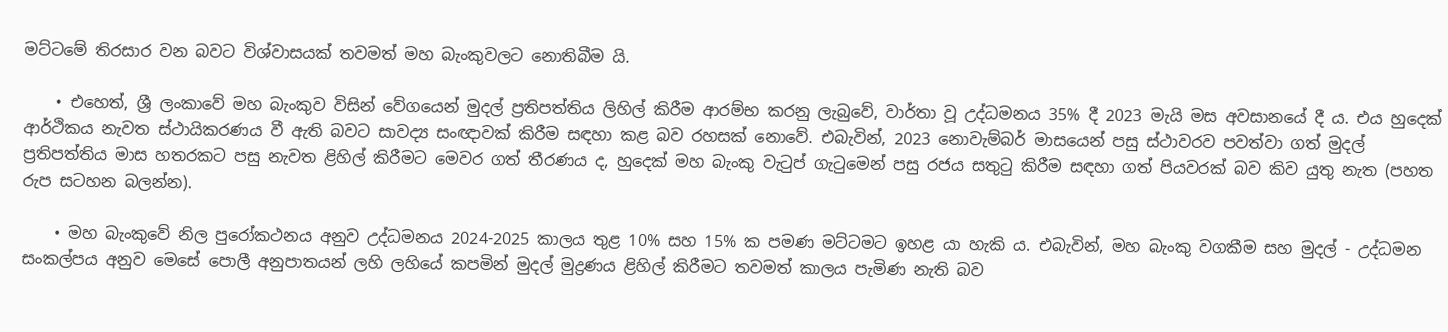මට්ටමේ තිරසාර වන බවට විශ්වාසයක් තවමත් මහ බැංකුවලට නොතිබීම යි.

    • එහෙත්, ශ්‍රී ලංකාවේ මහ බැංකුව විසින් වේගයෙන් මුදල් ප්‍රතිපත්තිය ලිහිල් කිරීම ආරම්භ කරනු ලැබුවේ, වාර්තා වූ උද්ධමනය 35% දී 2023 මැයි මස අවසානයේ දී ය. එය හුදෙක් ආර්ථිකය නැවත ස්ථායිකරණය වී ඇති බවට සාවද්‍ය සංඥාවක් කිරීම සඳහා කළ බව රහසක් නොවේ. එබැවින්, 2023 නොවැම්බර් මාසයෙන් පසු ස්ථාවරව පවත්වා ගත් මුදල් ප්‍රතිපත්තිය මාස හතරකට පසු නැවත ළිහිල් කිරීමට මෙවර ගත් තීරණය ද, හුදෙක් මහ බැංකු වැටුප් ගැටුමෙන් පසු රජය සතුටු කිරීම සඳහා ගත් පියවරක් බව කිව යුතු නැත (පහත රුප සටහන බලන්න).

    • මහ බැංකුවේ නිල පුරෝකථනය අනුව උද්ධමනය 2024-2025 කාලය තුළ 10% සහ 15% ක පමණ මට්ටමට ඉහළ යා හැකි ය. එබැවින්, මහ බැංකු වගකීම සහ මුදල් - උද්ධමන සංකල්පය අනුව මෙසේ පොලී අනුපාතයන් ලහි ලහියේ කපමින් මුදල් මුද්‍රණය ළිහිල් කිරීමට තවමත් කාලය පැමිණ නැති බව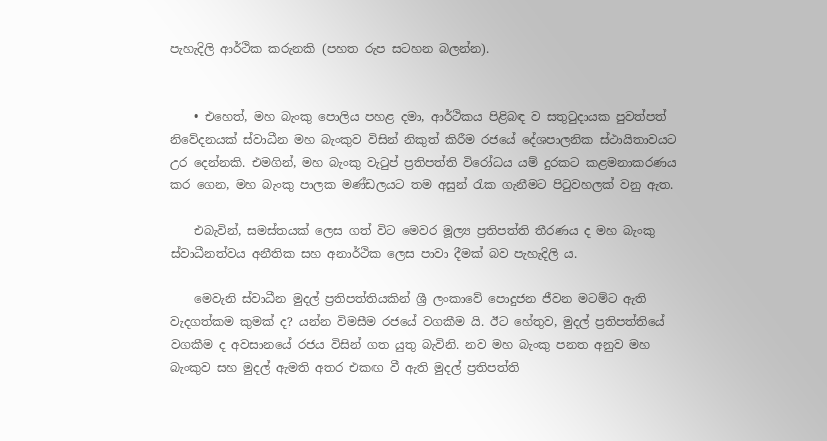පැහැදිලි ආර්ථික කරුනකි (පහත රුප සටහන බලන්න).


    • එහෙත්, මහ බැංකු පොලිය පහළ දමා, ආර්ථිකය පිළිබඳ ව සතුටුදායක පුවත්පත් නිවේදනයක් ස්වාධීන මහ බැංකුව විසින් නිකුත් කිරීම රජයේ දේශපාලනික ස්ථායිතාවයට උර දෙන්නකි. එමගින්, මහ බැංකු වැටුප් ප්‍රතිපත්ති විරෝධය යම් දුරකට කළමනාකරණය කර ගෙන, මහ බැංකු පාලක මණ්ඩලයට තම අසුන් රැක ගැනීමට පිටුවහලක් වනු ඇත.

    එබැවින්, සමස්තයක් ලෙස ගත් විට මෙවර මූල්‍ය ප්‍රතිපත්ති තීරණය ද මහ බැංකු ස්වාධීනත්වය අනීතික සහ අනාර්ථික ලෙස පාවා දීමක් බව පැහැදිලි ය.

    මෙවැනි ස්වාධීන මුදල් ප්‍රතිපත්තියකින් ශ්‍රී ලංකාවේ පොදුජන ජීවන මටම්ට ඇති වැදගත්කම කුමක් ද? යන්න විමසීම රජයේ වගකීම යි. ඊට හේතුව, මුදල් ප්‍රතිපත්තියේ වගකීම ද අවසානයේ රජය විසින් ගත යුතු බැවිනි. නව මහ බැංකු පනත අනුව මහ බැංකුව සහ මුදල් ඇමති අතර එකඟ වී ඇති මුදල් ප්‍රතිපත්ති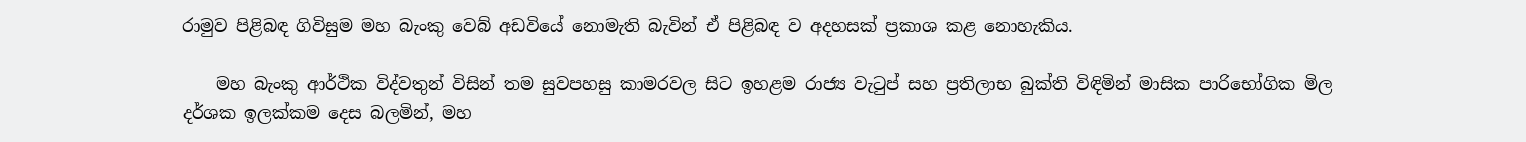රාමුව පිළිබඳ ගිවිසුම මහ බැංකු වෙබ් අඩවියේ නොමැති බැවින් ඒ පිළිබඳ ව අදහසක් ප්‍රකාශ කළ නොහැකිය.

    මහ බැංකු ආර්ථික විද්වතුන් විසින් තම සුවපහසු කාමරවල සිට ඉහළම රාජ්‍ය වැටුප් සහ ප්‍රතිලාභ බුක්ති විඳිමින් මාසික පාරිභෝගික මිල දර්ශක ඉලක්කම දෙස බලමින්, මහ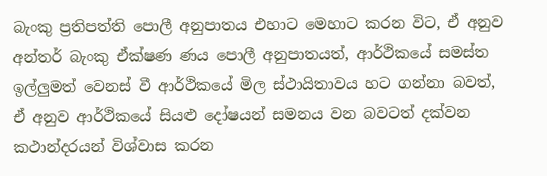බැංකු ප්‍රතිපත්ති පොලී අනුපාතය එහාට මෙහාට කරන විට, ඒ අනුව අන්තර් බැංකු ඒක්ෂණ ණය පොලී අනුපාතයත්, ආර්ථිකයේ සමස්ත ඉල්ලුමත් වෙනස් වී ආර්ථිකයේ මිල ස්ථායිතාවය හට ගන්නා බවත්, ඒ අනුව ආර්ථිකයේ සියළු දෝෂයන් සමනය වන බවටත් දක්වන කථාන්දරයන් විශ්වාස කරන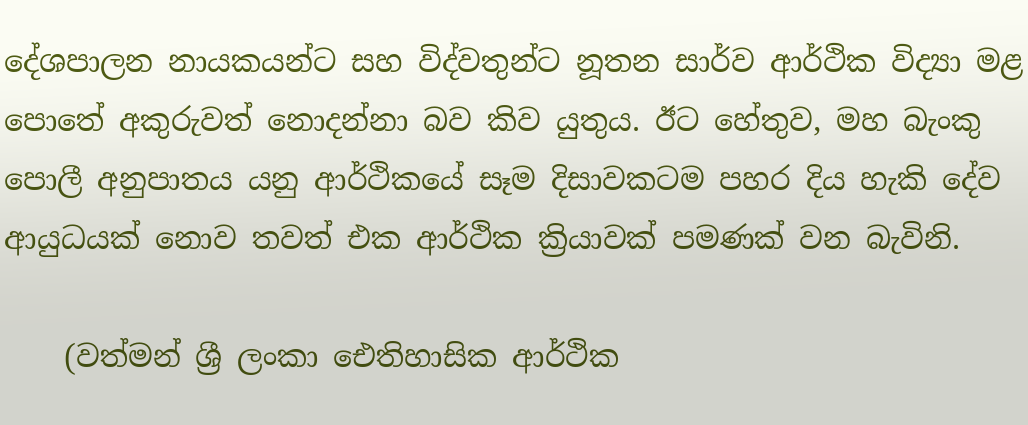දේශපාලන නායකයන්ට සහ විද්වතුන්ට නූතන සාර්ව ආර්ථික විද්‍යා මළ පොතේ අකුරුවත් නොදන්නා බව කිව යුතුය. ඊට හේතුව, මහ බැංකු පොලී අනුපාතය යනු ආර්ථිකයේ සෑම දිසාවකටම පහර දිය හැකි දේව ආයුධයක් නොව තවත් එක ආර්ථික ක්‍රියාවක් පමණක් වන බැවිනි.

    (වත්මන් ශ්‍රී ලංකා ඓතිහාසික ආර්ථික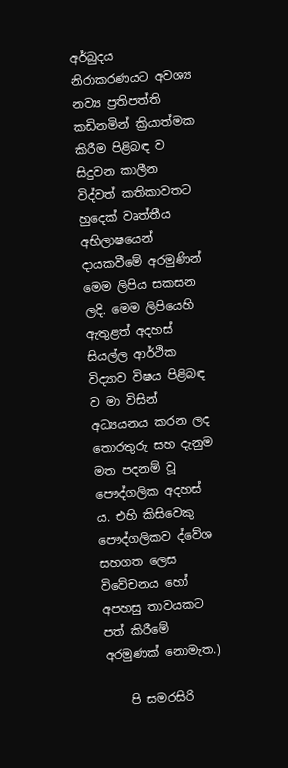අර්බුදය නිරාකරණයට අවශ්‍ය නව්‍ය ප්‍රතිපත්ති කඩිනමින් ක්‍රියාත්මක කිරීම පිළිබඳ ව සිදුවන කාලීන විද්වත් කතිකාවතට හුදෙක් වෘත්තීය අභිලාෂයෙන් දායකවීමේ අරමුණින් මෙම ලිපිය සකසන ලදි. මෙම ලිපියෙහි ඇතුළත් අදහස් සියල්ල ආර්ථික විද්‍යාව විෂය පිළිබඳ ව මා විසින් අධ්‍යයනය කරන ලද තොරතුරු සහ දැනුම මත පදනම් වූ පෞද්ගලික අදහස් ය. එහි කිසිවෙකු පෞද්ගලිකව ද්වේශ සහගත ලෙස විවේචනය හෝ අපහසු තාවයකට පත් කිරීමේ අරමුණක් නොමැත.)

    පි සමරසිරි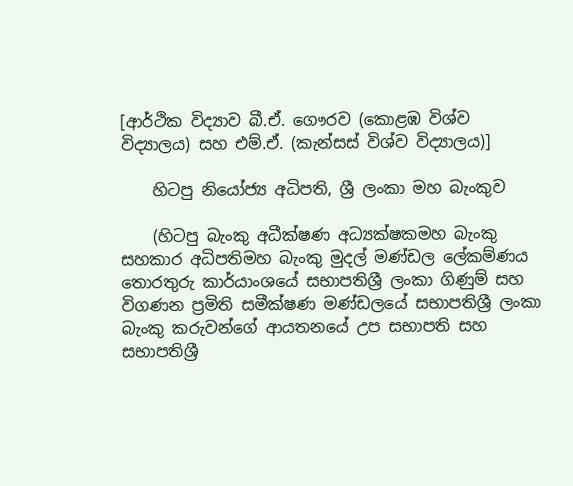[ආර්ථික විද්‍යාව බී.ඒ. ගෞරව (කොළඹ විශ්ව විද්‍යාලය) සහ එම්.ඒ. (කැන්සස් විශ්ව විද්‍යාලය)]

    හිටපු නියෝජ්‍ය අධිපති, ශ්‍රී ලංකා මහ බැංකුව

    (හිටපු බැංකු අධීක්ෂණ අධ්‍යක්ෂකමහ බැංකු සහකාර අධිපතිමහ බැංකු මුදල් මණ්ඩල ලේකම්ණය තොරතුරු කාර්යාංශයේ සභාපතිශ්‍රී ලංකා ගිණුම් සහ විගණන ප්‍රමිති සමීක්ෂණ මණ්ඩලයේ සභාපතිශ්‍රී ලංකා බැංකු කරුවන්ගේ ආයතනයේ උප සභාපති සහ සභාපතිශ්‍රී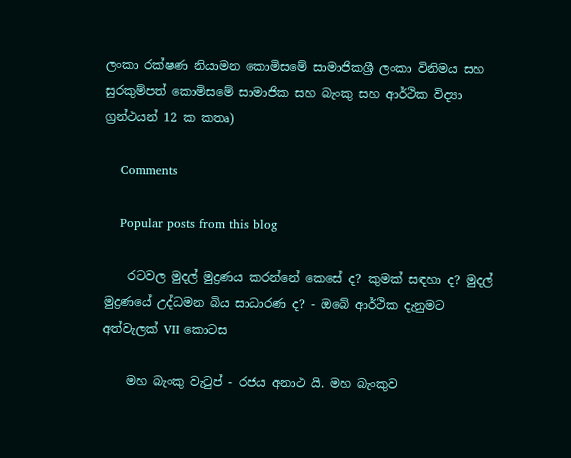ලංකා රක්ෂණ නියාමන කොමිසමේ සාමාජිකශ්‍රී ලංකා විනිමය සහ සුරකුම්පත් කොමිසමේ සාමාජික සහ බැංකු සහ ආර්ථික විද්‍යා ග්‍රන්ථයන් 12 ක කතෘ)

    Comments

    Popular posts from this blog

    රටවල මුදල් මුද්‍රණය කරන්නේ කෙසේ ද? කුමක් සඳහා ද? මුදල් මුද්‍රණයේ උද්ධමන බිය සාධාරණ ද? - ඔබේ ආර්ථික දැනුමට අත්වැලක් VII කොටස

    මහ බැංකු වැටුප් - රජය අනාථ යි. මහ බැංකුව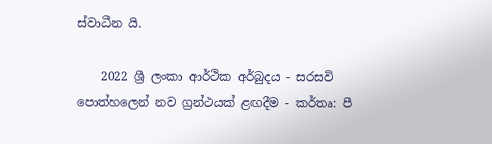ස්වාධීන යි.

    2022 ශ්‍රී ලංකා ආර්ථික අර්බුදය - සරසවි පොත්හලෙන් නව ග්‍රන්ථයක් ළඟදීම - කර්තෘ: පී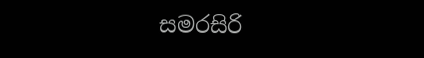සමරසිරි